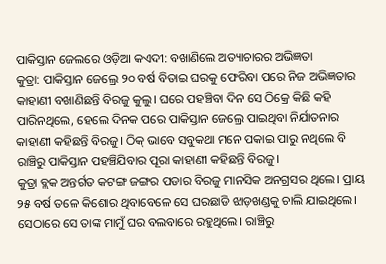ପାକିସ୍ତାନ ଜେଲରେ ଓଡ଼ିଆ କଏଦୀ: ବଖାଣିଲେ ଅତ୍ୟାଚାରର ଅଭିଜ୍ଞତା
କୁତ୍ରା: ପାକିସ୍ତାନ ଜେଲ୍ରେ ୨୦ ବର୍ଷ ବିତାଇ ଘରକୁ ଫେରିବା ପରେ ନିଜ ଅଭିଜ୍ଞତାର କାହାଣୀ ବଖାଣିଛନ୍ତି ବିରଜୁ କୁଲୁ। ଘରେ ପହଞ୍ଚିବା ଦିନ ସେ ଠିକ୍ରେ କିଛି କହି ପାରିନଥିଲେ, ହେଲେ ଦିନକ ପରେ ପାକିସ୍ତାନ ଜେଲ୍ରେ ପାଇଥିବା ନିର୍ଯାତନାର କାହାଣୀ କହିଛନ୍ତି ବିରଜୁ। ଠିକ୍ ଭାବେ ସବୁକଥା ମନେ ପକାଇ ପାରୁ ନଥିଲେ ବି ରାଞ୍ଚିରୁ ପାକିସ୍ତାନ ପହଞ୍ଚିଯିବାର ପୂରା କାହାଣୀ କହିଛନ୍ତି ବିରଜୁ।
କୁତ୍ରା ବ୍ଲକ ଅନ୍ତର୍ଗତ କଟଙ୍ଗ ଜଙ୍ଗର ପଡାର ବିରଜୁ ମାନସିକ ଅନଗ୍ରସର ଥିଲେ। ପ୍ରାୟ ୨୫ ବର୍ଷ ତଳେ କିଶୋର ଥିବାବେଳେ ସେ ଘରଛାଡି ଝାଡ଼ଖଣ୍ଡକୁ ଚାଲି ଯାଇଥିଲେ। ସେଠାରେ ସେ ତାଙ୍କ ମାମୁଁ ଘର ବଲବାରେ ରହୁଥିଲେ। ରାଞ୍ଚିରୁ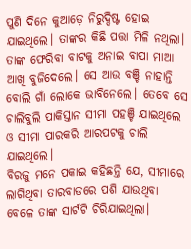ପୁଣି ଦିନେ କୁଆଡ଼େ ନିରୁଦ୍ଦିଷ୍ଟ ହୋଇ ଯାଇଥିଲେ। ତାଙ୍କର କିଛି ପତ୍ତା ମିଳି ନଥିଲା। ତାଙ୍କ ଫେରିବା ବାଟକୁ ଅନାଇ ବାପା ମାଆ ଆଖି ବୁଜିଦେଲେ। ସେ ଆଉ ବଞ୍ଚି ନାହାନ୍ତି ବୋଲି ଗାଁ ଲୋକେ ଭାବିନେଲେ। ତେବେ ସେ ଚାଲିବୁଲି ପାକିସ୍ତାନ ସୀମା ପହଞ୍ଚି ଯାଇଥିଲେ ଓ ସୀମା ପାରକରି ଆରପଟକୁ ଚାଲି ଯାଇଥିଲେ।
ବିରଜୁ ମନେ ପକାଇ କହିଛନ୍ତି ଯେ, ସୀମାରେ ଲାଗିଥିବା ତାରବାଡରେ ପଶି ଯାଉଥିବା ବେଳେ ତାଙ୍କ ସାର୍ଟଟି ଚିରିଯାଇଥିଲା।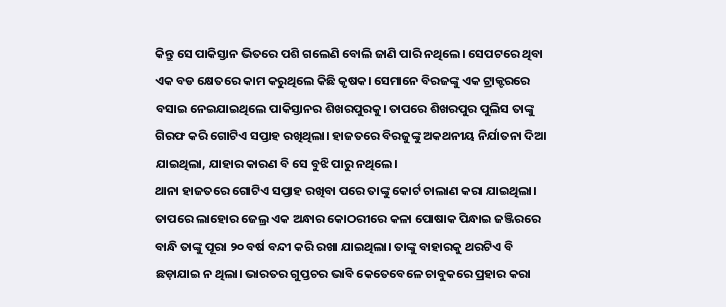କିନ୍ତୁ ସେ ପାକିସ୍ତାନ ଭିତରେ ପଶି ଗଲେଣି ବୋଲି ଜାଣି ପାରି ନଥିଲେ। ସେପଟରେ ଥିବା ଏକ ବଡ କ୍ଷେତରେ କାମ କରୁଥିଲେ କିଛି କୃଷକ। ସେମାନେ ବିରଜଙ୍କୁ ଏକ ଟ୍ରାକ୍ଟରରେ ବସାଇ ନେଇଯାଇଥିଲେ ପାକିସ୍ତାନର ଶିଖରପୁରକୁ। ତାପରେ ଶିଖରପୁର ପୁଲିସ ତାଙ୍କୁ ଗିରଫ କରି ଗୋଟିଏ ସପ୍ତାହ ରଖିଥିଲା। ହାଜତରେ ବିରଜୁଙ୍କୁ ଅକଥନୀୟ ନିର୍ଯାତନା ଦିଆ ଯାଇଥିଲା, ଯାହାର କାରଣ ବି ସେ ବୁଝି ପାରୁ ନଥିଲେ।
ଥାନା ହାଜତରେ ଗୋଟିଏ ସପ୍ତାହ ରଖିବା ପରେ ତାଙ୍କୁ କୋର୍ଟ ଚାଲାଣ କରା ଯାଇଥିଲା। ତାପରେ ଲାହୋର ଜେଲ୍ର ଏକ ଅନ୍ଧାର କୋଠରୀରେ କଳା ପୋଷାକ ପିନ୍ଧାଇ ଜଞ୍ଜିରରେ ବାନ୍ଧି ତାଙ୍କୁ ପୂରା ୨୦ ବର୍ଷ ବନ୍ଦୀ କରି ରଖା ଯାଇଥିଲା। ତାଙ୍କୁ ବାହାରକୁ ଥରଟିଏ ବି ଛଡ଼ାଯାଇ ନ ଥିଲା। ଭାରତର ଗୁପ୍ତଚର ଭାବି କେତେବେଳେ ଚାବୁକରେ ପ୍ରହାର କରା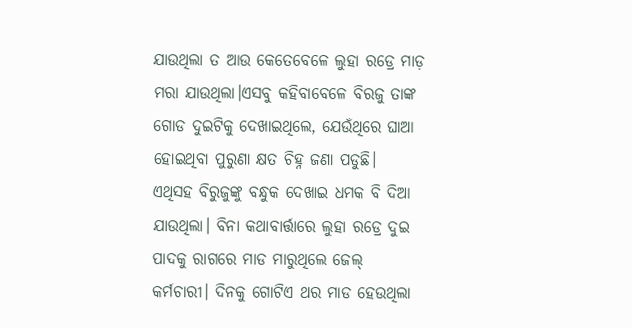ଯାଉଥିଲା ତ ଆଉ କେତେବେଳେ ଲୁହା ରଡ୍ରେ ମାଡ଼ ମରା ଯାଉଥିଲା।ଏସବୁ କହିବାବେଳେ ବିରଜୁ ତାଙ୍କ ଗୋଡ ଦୁଇଟିକୁ ଦେଖାଇଥିଲେ, ଯେଉଁଥିରେ ଘାଆ ହୋଇଥିବା ପୁରୁଣା କ୍ଷତ ଚିହ୍ନ ଜଣା ପଡୁଛି।
ଏଥିସହ ବିରୁଜୁଙ୍କୁ ବନ୍ଧୁକ ଦେଖାଇ ଧମକ ବି ଦିଆ ଯାଉଥିଲା। ବିନା କଥାବାର୍ତ୍ତାରେ ଲୁହା ରଡ୍ରେ ଦୁଇ ପାଦକୁ ରାଗରେ ମାଡ ମାରୁଥିଲେ ଜେଲ୍ କର୍ମଚାରୀ। ଦିନକୁ ଗୋଟିଏ ଥର ମାଡ ହେଉଥିଲା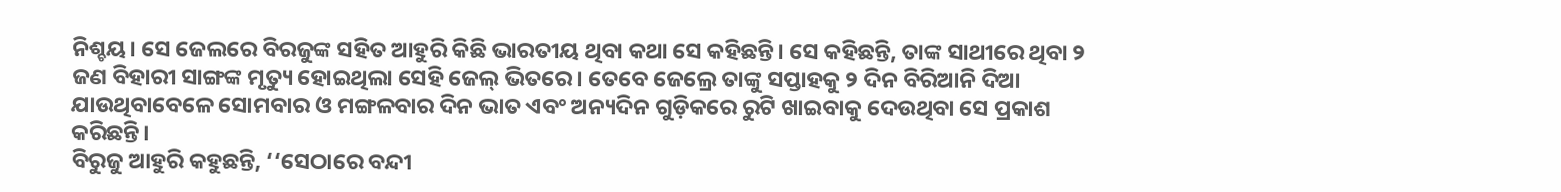ନିଶ୍ଚୟ। ସେ ଜେଲରେ ବିରଜୁଙ୍କ ସହିତ ଆହୁରି କିଛି ଭାରତୀୟ ଥିବା କଥା ସେ କହିଛନ୍ତି। ସେ କହିଛନ୍ତି, ତାଙ୍କ ସାଥୀରେ ଥିବା ୨ ଜଣ ବିହାରୀ ସାଙ୍ଗଙ୍କ ମୃତ୍ୟୁ ହୋଇଥିଲା ସେହି ଜେଲ୍ ଭିତରେ। ତେବେ ଜେଲ୍ରେ ତାଙ୍କୁ ସପ୍ତାହକୁ ୨ ଦିନ ବିରିଆନି ଦିଆ ଯାଉଥିବାବେଳେ ସୋମବାର ଓ ମଙ୍ଗଳବାର ଦିନ ଭାତ ଏବଂ ଅନ୍ୟଦିନ ଗୁଡ଼ିକରେ ରୁଟି ଖାଇବାକୁ ଦେଉଥିବା ସେ ପ୍ରକାଶ କରିଛନ୍ତି।
ବିରୁଜୁ ଆହୁରି କହୁଛନ୍ତି, ‘‘ସେଠାରେ ବନ୍ଦୀ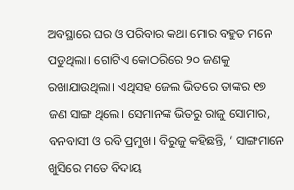ଅବସ୍ଥାରେ ଘର ଓ ପରିବାର କଥା ମୋର ବହୁତ ମନେ ପଡୁଥିଲା। ଗୋଟିଏ କୋଠରିରେ ୨୦ ଜଣକୁ ରଖାଯାଉଥିଲା। ଏଥିସହ ଜେଲ ଭିତରେ ତାଙ୍କର ୧୭ ଜଣ ସାଙ୍ଗ ଥିଲେ। ସେମାନଙ୍କ ଭିତରୁ ରାଜୁ ସୋମାର, ବନବାସୀ ଓ ରବି ପ୍ରମୁଖ। ବିରୁଜୁ କହିଛନ୍ତି, ‘ ସାଙ୍ଗମାନେ ଖୁସିରେ ମତେ ବିଦାୟ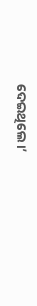ଦେଇଥିଲେ।’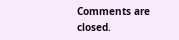Comments are closed.